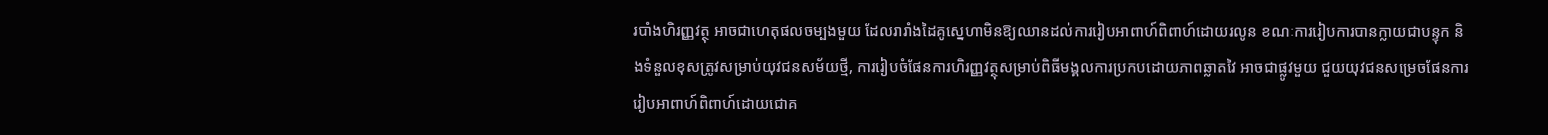របាំងហិរញ្ញវត្ថុ អាចជាហេតុផលចម្បងមួយ ដែលរារាំងដៃគូស្នេហាមិនឱ្យឈានដល់ការរៀបអាពាហ៍ពិពាហ៍ដោយរលូន ខណៈការរៀបការបានក្លាយជាបន្ទុក និងទំនួលខុសត្រូវសម្រាប់យុវជនសម័យថ្មី, ការរៀបចំផែនការហិរញ្ញវត្ថុសម្រាប់ពិធីមង្គលការប្រកបដោយភាពឆ្លាតវៃ អាចជាផ្លូវមួយ ជួយយុវជនសម្រេចផែនការរៀបអាពាហ៍ពិពាហ៍ដោយជោគ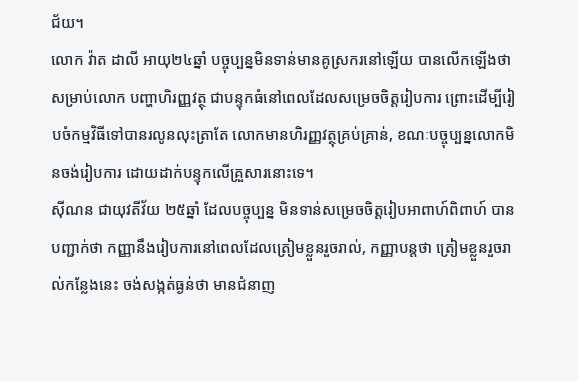ជ័យ។
លោក វ៉ាត ដាលី អាយុ២៤ឆ្នាំ បច្ចុប្បន្នមិនទាន់មានគូស្រករនៅឡើយ បានលើកឡើងថា សម្រាប់លោក បញ្ហាហិរញ្ញវត្ថុ ជាបន្ទុកធំនៅពេលដែលសម្រេចចិត្តរៀបការ ព្រោះដើម្បីរៀបចំកម្មវិធីទៅបានរលូនលុះត្រាតែ លោកមានហិរញ្ញវត្ថុគ្រប់គ្រាន់, ខណៈបច្ចុប្បន្នលោកមិនចង់រៀបការ ដោយដាក់បន្ទុកលើគ្រួសារនោះទេ។
ស៊ីណន ជាយុវតីវ័យ ២៥ឆ្នាំ ដែលបច្ចុប្បន្ន មិនទាន់សម្រេចចិត្តរៀបអាពាហ៍ពិពាហ៍ បានបញ្ជាក់ថា កញ្ញានឹងរៀបការនៅពេលដែលត្រៀមខ្លួនរួចរាល់, កញ្ញាបន្តថា ត្រៀមខ្លួនរួចរាល់កន្លែងនេះ ចង់សង្កត់ធ្ងន់ថា មានជំនាញ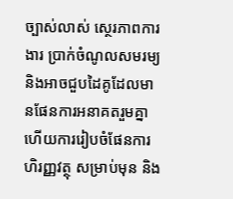ច្បាស់លាស់ ស្ថេរភាពការងារ ប្រាក់ចំណូលសមរម្យ និងអាចជួបដៃគូដែលមានផែនការអនាគតរួមគ្នា ហើយការរៀបចំផែនការហិរញ្ញវត្ថុ សម្រាប់មុន និង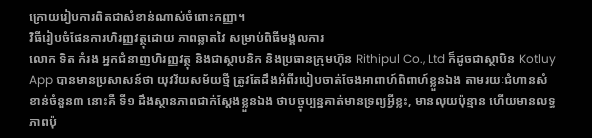ក្រោយរៀបការពិតជាសំខាន់ណាស់ចំពោះកញ្ញា។
វិធីរៀបចំផែនការហិរញ្ញវត្ថុដោយ ភាពឆ្លាតវៃ សម្រាប់ពិធីមង្គលការ
លោក ទិត កំរង អ្នកជំនាញហិរញ្ញវត្ថុ និងជាស្ថាបនិក និងប្រធានក្រុមហ៊ុន Rithipul Co., Ltd ក៏ដូចជាស្ថាបិន Kotluy App បានមានប្រសាសន៍ថា យុវវ័យសម័យថ្មី ត្រូវតែដឹងអំពីរបៀបចាត់ចែងអាពាហ៍ពិពាហ៍ខ្លួនឯង តាមរយៈជំហានសំខាន់ចំនួន៣ នោះគឺ ទី១ ដឹងស្ថានភាពជាក់ស្ដែងខ្លួនឯង ថាបច្ចុប្បន្នគាត់មានទ្រព្យអ្វីខ្លះ, មានលុយប៉ុន្មាន ហើយមានលទ្ធភាពប៉ុ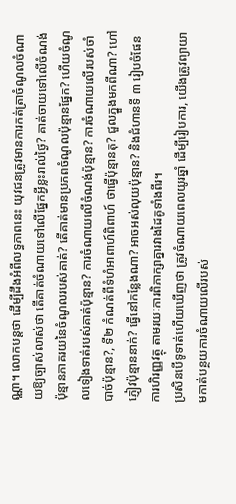ណ្ណា។ លោកបន្តថា ដើម្បីដឹងអំពីលទ្ធភាពនេះ យុវជនត្រូវមានការកត់ត្រាចំណូលចំណាយឱ្យច្បាស់លាស់ថា តើគាត់ចំណាយទៅលើផ្នែកអ្វីខ្លះរាល់ថ្ងៃ? គាត់ចាយទៅលើចំណង់ប៉ុន្មានភាគរយនៃចំណូលរបស់គាត់? តើគាត់មានប្រភពចំណូលប៉ុន្មានផ្នែក? ហើយចំណូលទៀងទាត់របស់គាត់ប៉ុន្មាន? ការចំណាយលើចំណង់ប៉ុន្មាន? ការចំណាយលើរបស់ចាំបាច់ប៉ុន្មាន?, ទី២ កំណត់ពីទំហំអាពាហ៍ពិពាហ៍ ថាធ្វើប៉ុន្មានតុ? ជួលភ្នួងមកពីណា? ហៅភ្ញៀវប៉ុន្មាននាក់? ធ្វើនៅកន្លែងណា? អាចអស់លុយប៉ុន្មាន? និងជំហានទី ៣ រៀបចំផែនការហិរញ្ញវត្ថុ តាមរយៈការពិភាក្សាគ្នារវាងដៃគូទាំងពីរ។
ប្រសិនបើទូទាត់ហើយឃើញថា ត្រូវចំណាយពេលយូរឆ្នាំ ដើម្បីរៀបការ, យើងត្រូវព្យាយាមកាត់បន្ថយការចំណាយលើរបស់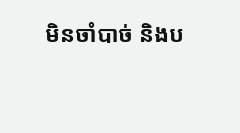មិនចាំបាច់ និងប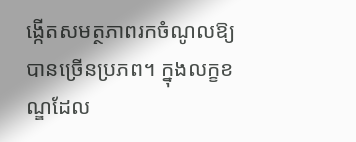ង្កើតសមត្ថភាពរកចំណូលឱ្យបានច្រើនប្រភព។ ក្នុងលក្ខខណ្ឌដែល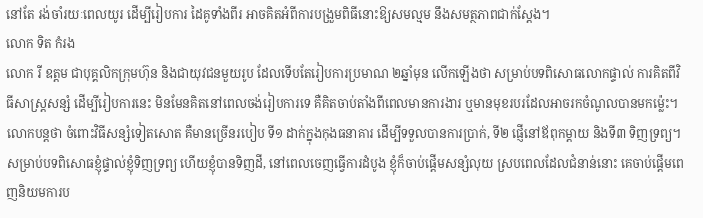នៅតែ រង់ចាំរយៈពេលយូរ ដើម្បីរៀបការ ដៃគូទាំងពីរ អាចគិតអំពីការបង្រួមពិធីនោះឱ្យសមល្មម នឹងសមត្ថភាពជាក់ស្ដែង។
លោក ទិត កំរង
លោក រី ឧត្តម ជាបុគ្គលិកក្រុមហ៊ុន និងជាយុវជនមួយរូប ដែលទើបតែរៀបការប្រមាណ ២ឆ្នាំមុន លើកឡើងថា សម្រាប់បទពិសោធលោកផ្ទាល់ ការគិតពីវិធីសាស្ត្រសន្សំ ដើម្បីរៀបការនេះ មិនមែនគិតនៅពេលចង់រៀបការទេ គឺគិតចាប់តាំងពីពេលមានការងារ ឬមានមុខរបរដែលអាចរកចំណូលបានមកម្ល៉េះ។ លោកបន្តថា ចំពោះវិធីសន្សំទៀតសោត គឺមានច្រើនរបៀប ទី១ ដាក់ក្នុងកុងធនាគារ ដើម្បីទទួលបានការប្រាក់, ទី២ ផ្ញើនៅឪពុកម្ដាយ និងទី៣ ទិញទ្រព្យ។
សម្រាប់បទពិសោធខ្ញុំផ្ទាល់ខ្ញុំទិញទ្រព្យ ហើយខ្ញុំបានទិញដី, នៅពេលចេញធ្វើការដំបូង ខ្ញុំក៏ចាប់ផ្ដើមសន្សំលុយ ស្របពេលដែលជំនាន់នោះ គេចាប់ផ្ដើមពេញនិយមការប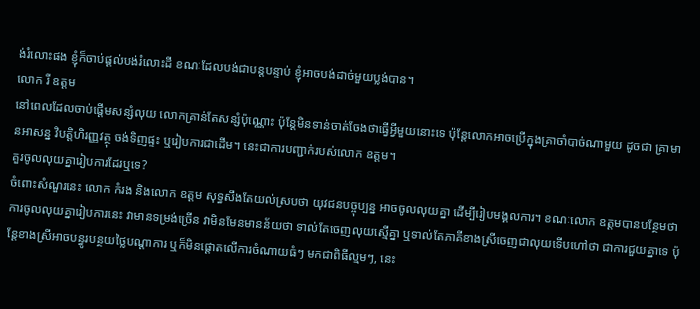ង់រំលោះផង ខ្ញុំក៏ចាប់ផ្ដល់បង់រំលោះដី ខណៈដែលបង់ជាបន្តបន្ទាប់ ខ្ញុំអាចបង់ដាច់មួយប្លង់បាន។
លោក រី ឧត្តម
នៅពេលដែលចាប់ផ្ដើមសន្សំលុយ លោកគ្រាន់តែសន្សំប៉ុណ្ណោះ ប៉ុន្តែមិនទាន់ចាត់ចែងថាធ្វើអ្វីមួយនោះទេ ប៉ុន្តែលោកអាចប្រើក្នុងគ្រាចាំបាច់ណាមួយ ដូចជា គ្រាមានអាសន្ន វិបត្តិហិរញ្ញវត្ថុ ចង់ទិញផ្ទះ ឬរៀបការជាដើម។ នេះជាការបញ្ជាក់របស់លោក ឧត្តម។
គួរចូលលុយគ្នារៀបការដែរឬទេ?
ចំពោះសំណួរនេះ លោក កំរង និងលោក ឧត្តម សុទ្ធសឹងតែយល់ស្របថា យុវជនបច្ចុប្បន្ន អាចចូលលុយគ្នា ដើម្បីរៀបមង្គលការ។ ខណៈលោក ឧត្តមបានបន្ថែមថា ការចូលលុយគ្នារៀបការនេះ វាមានទម្រង់ច្រើន វាមិនមែនមានន័យថា ទាល់តែចេញលុយស្មើគ្នា ឬទាល់តែភាគីខាងស្រីចេញជាលុយទើបហៅថា ជាការជួយគ្នាទេ ប៉ុន្តែខាងស្រីអាចបន្ធូរបន្ថយថ្លៃបណ្ដាការ ឬក៏មិនផ្ដោតលើការចំណាយធំៗ មកជាពិធីល្មមៗ, នេះ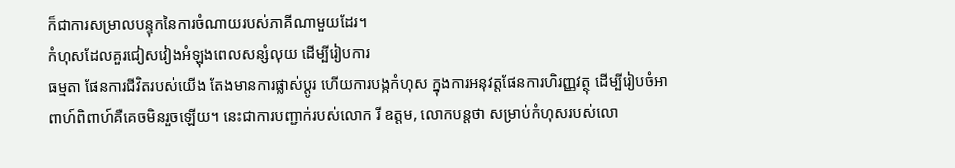ក៏ជាការសម្រាលបន្ទុកនៃការចំណាយរបស់ភាគីណាមួយដែរ។
កំហុសដែលគួរជៀសវៀងអំឡុងពេលសន្សំលុយ ដើម្បីរៀបការ
ធម្មតា ផែនការជីវិតរបស់យើង តែងមានការផ្លាស់ប្ដូរ ហើយការបង្កកំហុស ក្នុងការអនុវត្តផែនការហិរញ្ញវត្ថុ ដើម្បីរៀបចំអាពាហ៍ពិពាហ៍គឺគេចមិនរួចឡើយ។ នេះជាការបញ្ជាក់របស់លោក រី ឧត្តម, លោកបន្ដថា សម្រាប់កំហុសរបស់លោ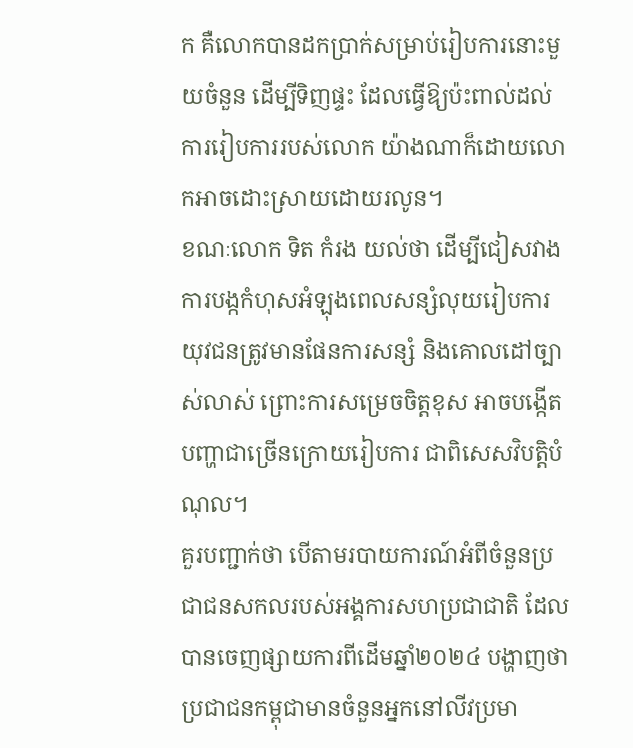ក គឺលោកបានដកប្រាក់សម្រាប់រៀបការនោះមួយចំនួន ដើម្បីទិញផ្ទះ ដែលធ្វើឱ្យប៉ះពាល់ដល់ការរៀបការរបស់លោក យ៉ាងណាក៏ដោយលោកអាចដោះស្រាយដោយរលូន។
ខណៈលោក ទិត កំរង យល់ថា ដើម្បីជៀសវាងការបង្កកំហុសអំឡុងពេលសន្សំលុយរៀបការ យុវជនត្រូវមានផែនការសន្សំ និងគោលដៅច្បាស់លាស់ ព្រោះការសម្រេចចិត្តខុស អាចបង្កើតបញ្ហាជាច្រើនក្រោយរៀបការ ជាពិសេសវិបត្តិបំណុល។
គួរបញ្ជាក់ថា បើតាមរបាយការណ៍អំពីចំនួនប្រជាជនសកលរបស់អង្គការសហប្រជាជាតិ ដែលបានចេញផ្សាយការពីដើមឆ្នាំ២០២៤ បង្ហាញថា ប្រជាជនកម្ពុជាមានចំនួនអ្នកនៅលីវប្រមា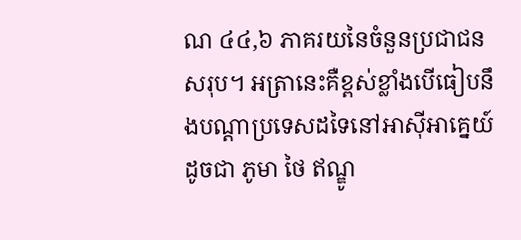ណ ៤៤,៦ ភាគរយនៃចំនួនប្រជាជនសរុប។ អត្រានេះគឺខ្ពស់ខ្លាំងបើធៀបនឹងបណ្តាប្រទេសដទៃនៅអាស៊ីអាគ្នេយ៍ដូចជា ភូមា ថៃ ឥណ្ឌូ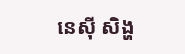នេស៊ី សិង្ហ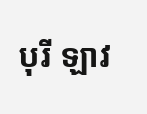បុរី ឡាវ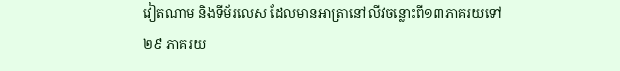វៀតណាម និងទីម័រលេស ដែលមានអាត្រានៅលីវចន្លោះពី១៣ភាគរយទៅ ២៩ ភាគរយ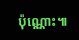ប៉ុណ្ណោះ៕